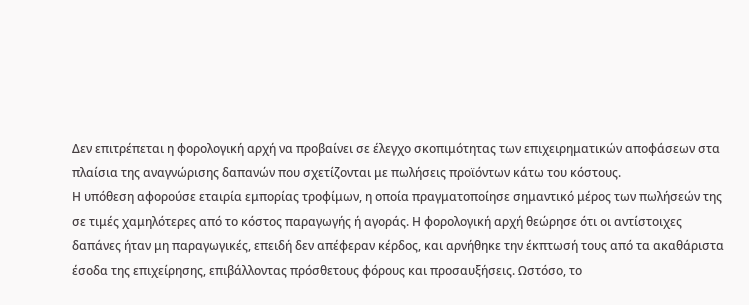Δεν επιτρέπεται η φορολογική αρχή να προβαίνει σε έλεγχο σκοπιμότητας των επιχειρηματικών αποφάσεων στα πλαίσια της αναγνώρισης δαπανών που σχετίζονται με πωλήσεις προϊόντων κάτω του κόστους.
Η υπόθεση αφορούσε εταιρία εμπορίας τροφίμων, η οποία πραγματοποίησε σημαντικό μέρος των πωλήσεών της σε τιμές χαμηλότερες από το κόστος παραγωγής ή αγοράς. Η φορολογική αρχή θεώρησε ότι οι αντίστοιχες δαπάνες ήταν μη παραγωγικές, επειδή δεν απέφεραν κέρδος, και αρνήθηκε την έκπτωσή τους από τα ακαθάριστα έσοδα της επιχείρησης, επιβάλλοντας πρόσθετους φόρους και προσαυξήσεις. Ωστόσο, το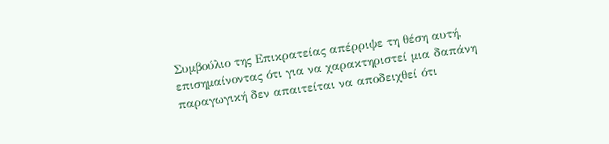Συμβούλιο της Επικρατείας απέρριψε τη θέση αυτή, επισημαίνοντας ότι για να χαρακτηριστεί μια δαπάνη παραγωγική δεν απαιτείται να αποδειχθεί ότι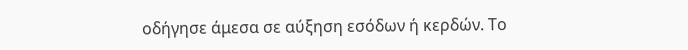οδήγησε άμεσα σε αύξηση εσόδων ή κερδών. Το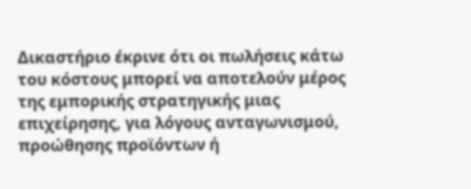Δικαστήριο έκρινε ότι οι πωλήσεις κάτω του κόστους μπορεί να αποτελούν μέρος της εμπορικής στρατηγικής μιας επιχείρησης, για λόγους ανταγωνισμού, προώθησης προϊόντων ή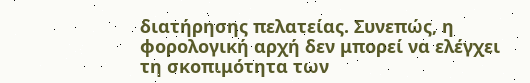διατήρησης πελατείας. Συνεπώς, η φορολογική αρχή δεν μπορεί να ελέγχει τη σκοπιμότητα των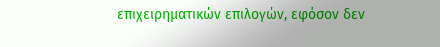επιχειρηματικών επιλογών, εφόσον δεν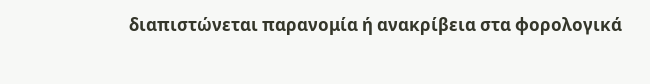διαπιστώνεται παρανομία ή ανακρίβεια στα φορολογικά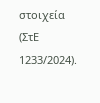στοιχεία (ΣτΕ 1233/2024).